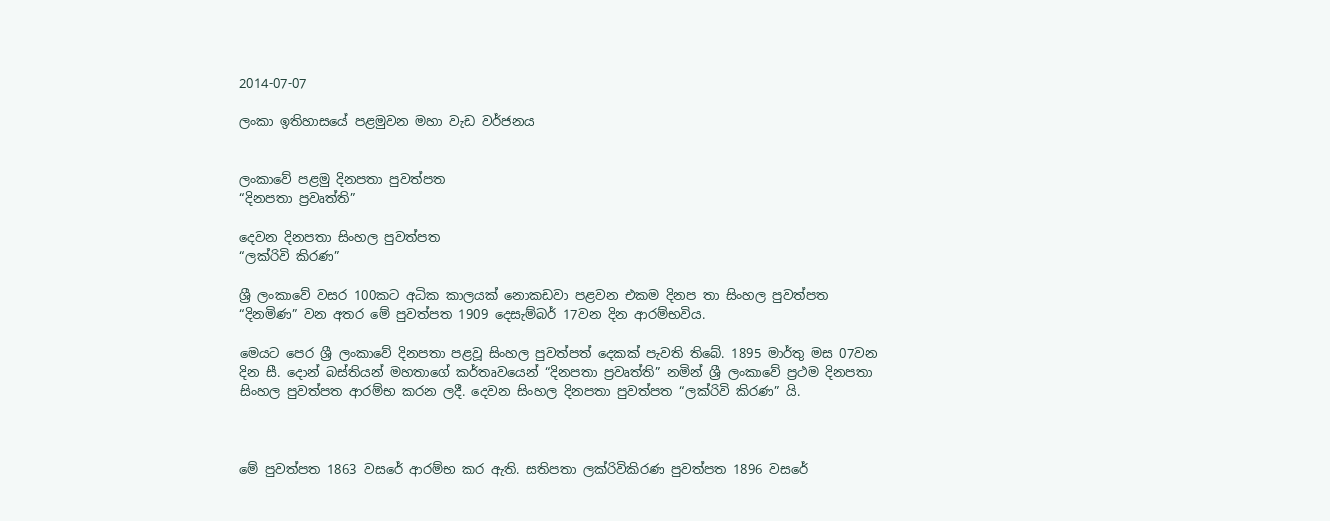2014-07-07

ලංකා ඉතිහාසයේ පළමුවන මහා වැඩ වර්ජනය


ලංකාවේ පළමු දිනපතා පුවත්පත
“දිනපතා ප්‍රවෘත්ති”

දෙවන දිනපතා සිංහල පුවත්පත
“ලක්රිවි කිරණ”

ශ්‍රී ලංකාවේ වසර 100කට අධික කාලයක් නොකඩවා පළවන එකම දිනප තා සිංහල පුවත්පත “දිනමිණ” වන අතර මේ පුවත්පත 1909 දෙසැම්බර් 17වන දින ආරම්භවිය.

මෙයට පෙර ශ්‍රී ලංකාවේ දිනපතා පළවූ සිංහල පුවත්පත් දෙකක් පැවති තිබේ. 1895 මාර්තු මස 07වන දින සී. දොන් බස්තියන් මහතාගේ කර්තෘවයෙන් “දිනපතා ප්‍රවෘත්ති” නමින් ශ්‍රී ලංකාවේ ප්‍රථම දිනපතා සිංහල පුවත්පත ආරම්භ කරන ලදී. දෙවන සිංහල දිනපතා පුවත්පත “ලක්රිවි කිරණ” යි.



මේ පුවත්පත 1863 වසරේ ආරම්භ කර ඇති. සතිපතා ලක්රිවිකිරණ පුවත්පත 1896 වසරේ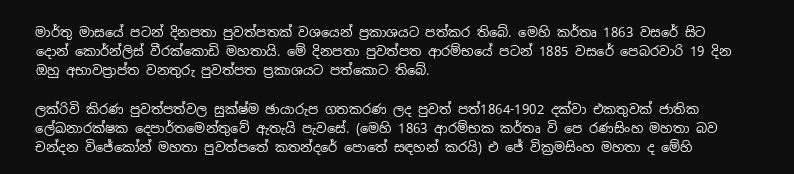මාර්තු මාසයේ පටන් දිනපතා පුවත්පතක් වශයෙන් ප්‍රකාශයට පත්කර තිබේ. මෙහි කර්තෘ 1863 වසරේ සිට දොන් කොර්න්ලිස් වීරක්කොඩි මහතායි. මේ දිනපතා පුවත්පත ආරම්භයේ පටන් 1885 වසරේ පෙබරවාරි 19 දින ඔහු අභාවප්‍රාප්ත වනතුරු පුවත්පත ප්‍රකාශයට පත්කොට තිබේ.

ලක්රිවි කිරණ පුවත්පත්වල සුක්ෂ්ම ඡායාරුප ගතකරණ ලද පුවත් පත්1864-1902 දක්වා එකතුවක් ජාතික ලේඛනාරක්ෂක දෙපාර්තමෙන්තුවේ ඇතැයි පැවසේ. (මෙහි 1863 ආරම්භක කර්තෘ වි පෙ රණසිංහ මහතා බව චන්දන විජේකෝන් මහතා පුවත්පතේ කතන්දරේ පොතේ සඳහන් කරයි) එ ජේ වික්‍රමසිංහ මහතා ද මේහි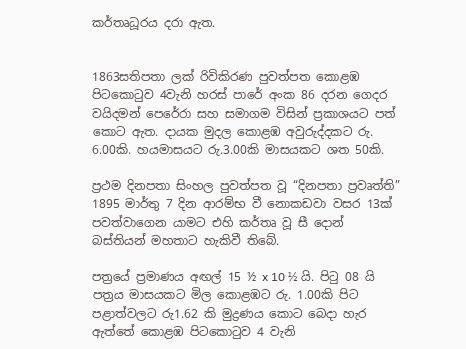කර්තෘධූරය දරා ඇත.


1863සතිපතා ලක් රිවිකිරණ පුවත්පත කොළඹ පිටකොටුව 4වැනි හරස් පාරේ අංක 86 දරන ගෙදර වයිදමන් පෙරේරා සහ සමාගම විසින් ප්‍රකාශයට පත් කොට ඇත. දායක මුදල කොළඹ අවුරුද්දකට රු. 6.00කි. හයමාසයට රු.3.00කි මාසයකට ශත 50කි.

ප්‍රථම දිනපතා සිංහල පුවත්පත වූ “දිනපතා ප්‍රවෘත්ති” 1895 මාර්තු 7 දින ආරම්භ වී නොකඩවා වසර 13ක් පවත්වාගෙන යාමට එහි කර්තෘ වූ සී දොන් බස්තියන් මහතාට හැකිවී තිබේ.

පත්‍රයේ ප්‍රමාණය අඟල් 15 ½ x 10 ½ යි. පිටු 08 යි පත්‍රය මාසයකට මිල කොළඹට රු. 1.00කි පිට පළාත්වලට රු1.62 කි මුද්‍රණය කොට බෙදා හැර ඇත්තේ කොළඹ පිටකොටුව 4 වැනි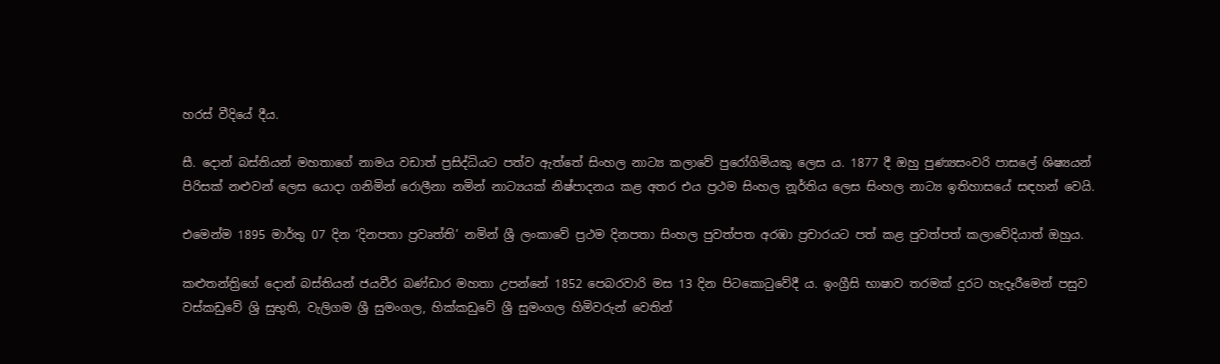හරස් වීදියේ දීය.

සී. දොන් බස්තියන් මහතාගේ නාමය වඩාත් ප්‍රසිද්ධියට පත්ව ඇත්තේ සිංහල නාට්‍ය කලාවේ පුරෝගිමියකු ලෙස ය. 1877 දී ඔහු පුණ්‍යසංවරි පාසලේ ශිෂ්‍යයන් පිරිසක් නළුවන් ලෙස යොදා ගනිමින් රොලීනා නමින් නාට්‍යයක් නිෂ්පාදනය කළ අතර එය ප්‍රථම සිංහල නූර්තිය ලෙස සිංහල නාට්‍ය ඉතිහාසයේ සඳහන් වෙයි.

එමෙන්ම 1895 මාර්තු 07 දින ‘දිනපතා ප්‍රවෘත්ති’ නමින් ශ්‍රී ලංකාවේ ප්‍රථම දිනපතා සිංහල පුවත්පත අරඹා ප්‍රචාරයට පත් කළ පුවත්පත් කලාවේදියාත් ඔහුය.

කළුතන්ත්‍රිගේ දොන් බස්තියන් ජයවීර බණ්ඩාර මහතා උපන්නේ 1852 පෙබරවාරි මස 13 දින පිටකොටුවේදී ය. ඉංග්‍රීසි භාෂාව තරමක් දුරට හැදෑරීමෙන් පසුව වස්කඩුවේ ශ්‍රි සුභුති, වැලිගම ශ්‍රී සුමංගල, හික්කඩුවේ ශ්‍රී සුමංගල හිමිවරුන් වෙතින්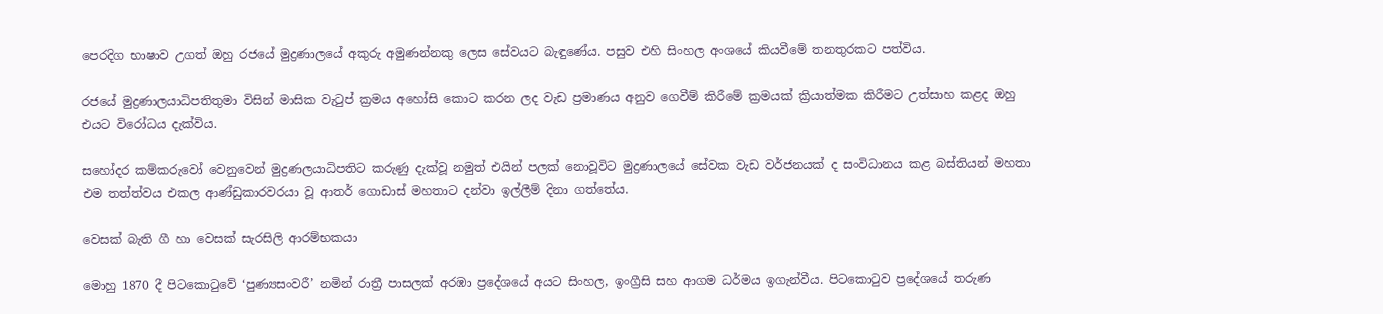පෙරදිග භාෂාව උගත් ඔහු රජයේ මුද්‍රණාලයේ අකුරු අමුණන්නකු ලෙස සේවයට බැඳුණේය. පසුව එහි සිංහල අංශයේ කියවීමේ තනතුරකට පත්විය.

රජයේ මුද්‍රණාලයාධිපතිතුමා විසින් මාසික වැටුප් ක්‍රමය අහෝසි කොට කරන ලද වැඩ ප්‍රමාණය අනුව ගෙවීම් කිරීමේ ක්‍රමයක් ක්‍රියාත්මක කිරීමට උත්සාහ කළද ඔහු එයට විරෝධය දැක්විය.

සහෝදර කම්කරුවෝ වෙනුවෙන් මුද්‍රණලයාධිපතිට කරුණු දැක්වූ නමුත් එයින් පලක් නොවූවිට මුද්‍රණාලයේ සේවක වැඩ වර්ජනයක් ද සංවිධානය කළ බස්තියන් මහතා එම තත්ත්වය එකල ආණ්ඩුකාරවරයා වූ ආතර් ගොඩාස් මහතාට දන්වා ඉල්ලීම් දිනා ගත්තේය.

වෙසක් බැති ගී හා වෙසක් සැරසිලි ආරම්භකයා

මොහු 1870 දී පිටකොටුවේ ‘පුණ්‍යසංවරී’ නමින් රාත්‍රී පාසලක් අරඹා ප්‍රදේශයේ අයට සිංහල, ඉංග්‍රීසි සහ ආගම ධර්මය ඉගැන්වීය. පිටකොටුව ප්‍රදේශයේ තරුණ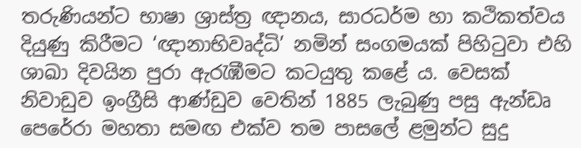තරුණියන්ට භාෂා ශ්‍රාස්ත්‍ර ඥානය, සාරධර්ම හා කථිකත්වය දියුණු කිරීමට ‘ඥානාභිවෘද්ධි’ නමින් සංගමයක් පිහිටුවා එහි ශාඛා දිවයින පුරා ඇරැඹීමට කටයුතු කළේ ය. වෙසක් නිවාඩුව ඉංග්‍රීසි ආණ්ඩුව වෙතින් 1885 ලැබුණු පසු ඇන්ඩෘ පෙරේරා මහතා සමඟ එක්ව තම පාසලේ ළමුන්ට සුදු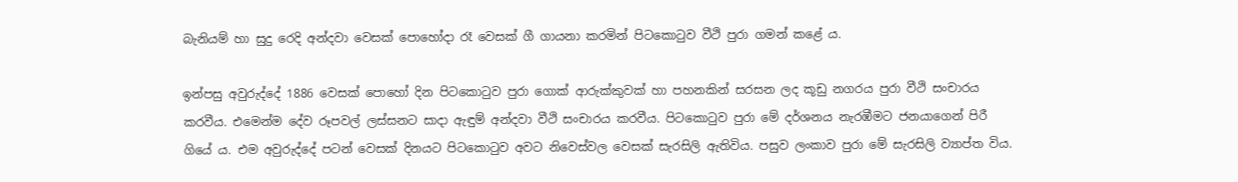බැනියම් හා සුදු රෙදි අන්දවා වෙසක් පොහෝදා රෑ වෙසක් ගී ගායනා කරමින් පිටකොටුව වීථි පුරා ගමන් කළේ ය.

ඉන්පසු අවුරුද්දේ 1886 වෙසක් පොහෝ දින පිටකොටුව පුරා ගොක් ආරුක්කුවක් හා පහනකින් සරසන ලද කූඩු නගරය පුරා වීථි සංචාරය කරවීය. එමෙන්ම දේව රූපවල් ලස්සනට සාදා ඇඳුම් අන්දවා වීථි සංචාරය කරවීය. පිටකොටුව පුරා මේ දර්ශනය නැරඹීමට ජනයාගෙන් පිරී ගියේ ය. එම අවුරුද්දේ පටන් වෙසක් දිනයට පිටකොටුව අවට නිවෙස්වල වෙසක් සැරසිලි ඇතිවිය. පසුව ලංකාව පුරා මේ සැරසිලි ව්‍යාප්ත විය.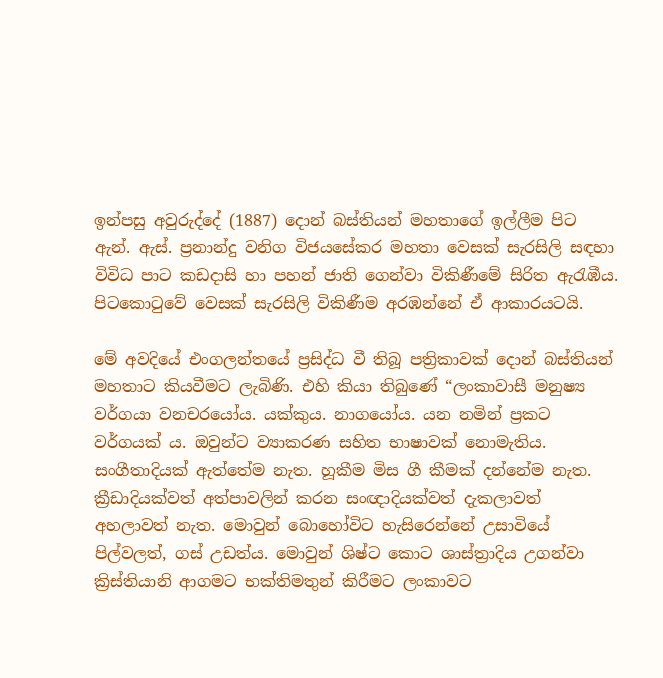ඉන්පසු අවුරුද්දේ (1887) දොන් බස්තියන් මහතාගේ ඉල්ලීම පිට ඇන්. ඇස්. ප්‍රනාන්දු වනිග විජයසේකර මහතා වෙසක් සැරසිලි සඳහා විවිධ පාට කඩදාසි හා පහන් ජාති ගෙන්වා විකිණීමේ සිරිත ඇරැඹීය. පි‍ටකොටුවේ වෙසක් සැරසිලි විකිණීම අරඹන්නේ ඒ ආකාරයටයි.

මේ අවදියේ එංගලන්තයේ ප්‍රසිද්ධ වී තිබූ පත්‍රිකාවක් දොන් බස්තියන් මහතාට කියවීමට ලැබිණි. එහි කියා තිබුණේ “ලංකාවාසී මනුෂ්‍ය වර්ගයා වනචරයෝය. යක්කුය. නාගයෝය. යන නමින් ප්‍රකට වර්ගයක් ය. ඔවුන්ට ව්‍යාකරණ සහිත භාෂාවක් නොමැතිය. සංගීතාදියක් ඇත්තේම නැත. හූකීම මිස ගී කීමක් දන්නේම නැත. ක්‍රීඩාදියක්වත් අත්පාවලින් කරන සංඥාදියක්වත් දැකලාවත් අහලාවත් නැත. මොවුන් බොහෝවිට හැසිරෙන්නේ උසාවියේ පිල්වලත්, ගස් උඩත්ය. මොවුන් ශිෂ්ට කොට ශාස්ත්‍රාදිය උගන්වා ක්‍රිස්තියානි ආගමට භක්තිමතුන් කිරීමට ලංකාවට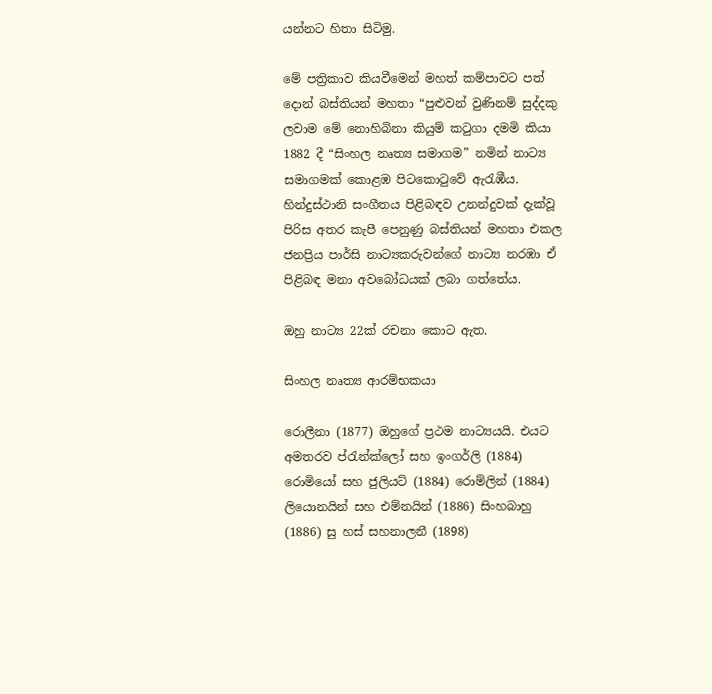යන්නට හිතා සිටිමු.

මේ පත්‍රිකාව කියවීමෙන් මහත් කම්පාවට පත් දොන් බස්තියන් මහතා “පුළුවන් වුණිනම් සුද්දකු ලවාම මේ නොහිබිනා කියුම් කටුගා දමමි කියා 1882 දී “සිංහල නෘත්‍ය සමාගම” නමින් නාට්‍ය සමාගමක් කොළඹ පිටකොටුවේ ඇරැඹීය. හින්දුස්ථානි සංගීතය පිළිබඳව උනන්දුවක් දැක්වූ පිරිස අතර කැපී පෙනුණු බස්තියන් මහතා එකල ජනප්‍රිය පාර්සි නාට්‍යකරුවන්ගේ නාට්‍ය නරඹා ඒ පිළිබඳ මනා අවබෝධයක් ලබා ගත්තේය.

ඔහු නාට්‍ය 22ක් රචනා කොට ඇත.

සිංහල නෘත්‍ය ආරම්භකයා

රොලීනා (1877) ඔහුගේ ප්‍රථම නාට්‍යයයි. එයට අමතරව ප්රැන්ක්ලෝ සහ ඉංගර්ලි (1884) රොමියෝ සහ ජුලියට් (1884) රොම්ලින් (1884) ලියොනයින් සහ එම්නයින් (1886) සිංහබාහු (1886) සු හස් සහනාලනී (1898)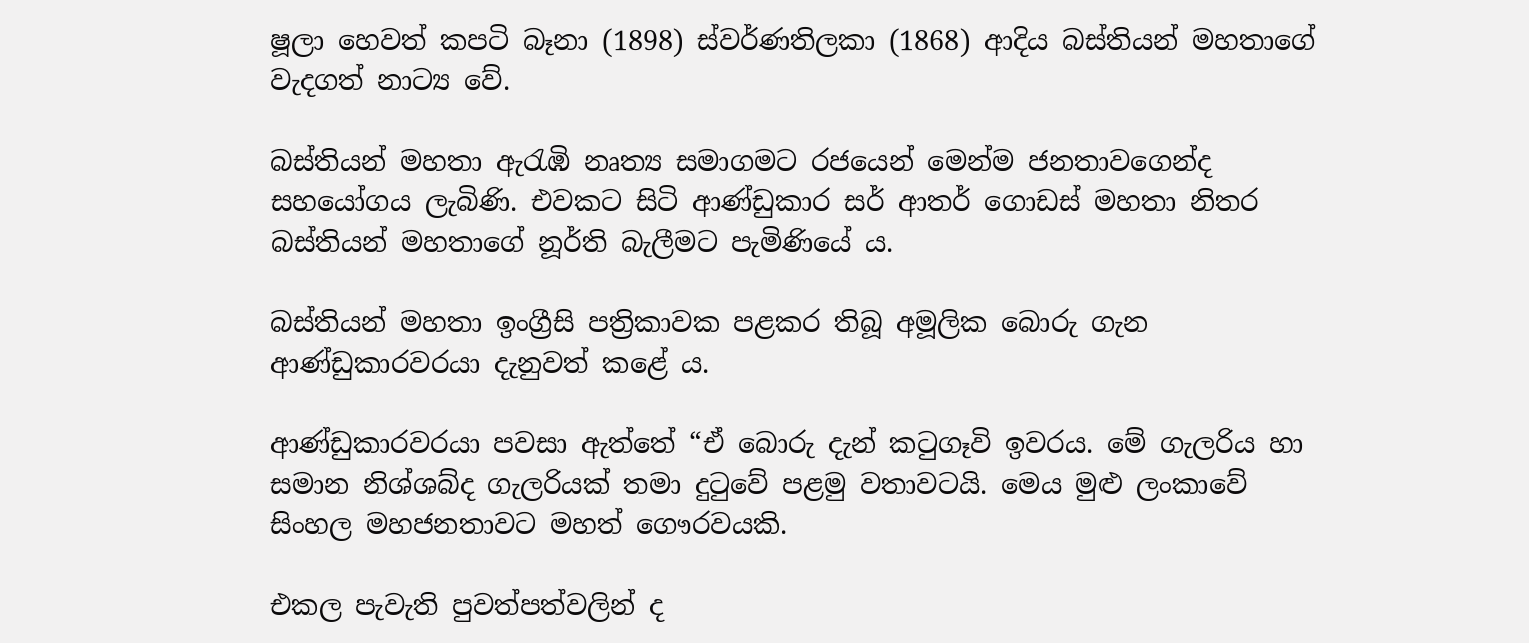ෂූලා හෙවත් කපටි බෑනා (1898) ස්වර්ණතිලකා (1868) ආදිය බස්තියන් මහතාගේ වැදගත් නාට්‍ය වේ.

බස්තියන් මහතා ඇරැඹි නෘත්‍ය සමාගමට රජයෙන් මෙන්ම ජනතාවගෙන්ද සහයෝගය ලැබිණි. එවකට සිටි ආණ්ඩුකාර සර් ආතර් ගොඩස් මහතා නිතර බස්තියන් මහතාගේ නූර්ති බැලීමට පැමිණියේ ය.

බස්තියන් මහතා ඉංග්‍රීසි පත්‍රිකාවක පළකර තිබූ අමූලික බොරු ගැන ආණ්ඩුකාරවරයා දැනුවත් කළේ ය.

ආණ්ඩුකාරවරයා පවසා ඇත්තේ “ඒ බොරු දැන් කටුගෑවි ඉවරය. මේ ගැලරිය හා සමාන නිශ්ශබ්ද ගැලරියක් තමා දුටුවේ පළමු වතාවටයි. මෙය මුළු ලංකාවේ සිංහල මහජනතාවට මහත් ගෞරවයකි.

එකල පැවැති පුවත්පත්වලින් ද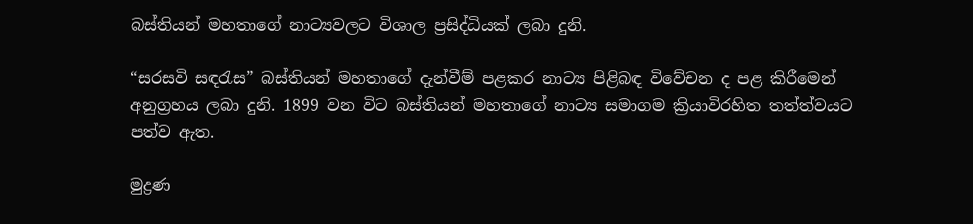බස්තියන් මහතාගේ නාට්‍යවලට විශාල ප්‍රසිද්ධියක් ලබා දුනි.

“සරසවි සඳරැස” බස්තියන් මහතාගේ දැන්වීම් පළකර නාට්‍ය පිළිබඳ විවේචන ද පළ කිරීමෙන් අනුග්‍රහය ලබා දුනි. 1899 වන විට බස්තියන් මහතාගේ නාට්‍ය සමාගම ක්‍රියාවිරහිත තත්ත්වයට පත්ව ඇත.

මුද්‍රණ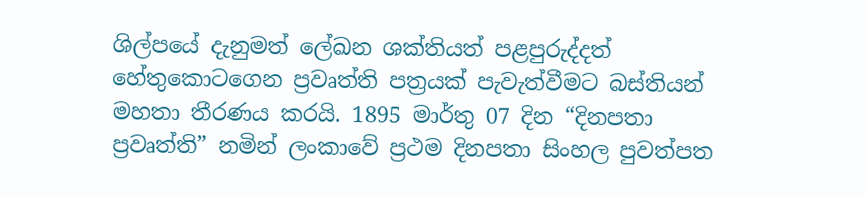ශිල්පයේ දැනුමත් ලේඛන ශක්තියත් පළපුරුද්දත් හේතුකොටගෙන ප්‍රවෘත්ති පත්‍රයක් පැවැත්වීමට බස්තියන් මහතා තීරණය කරයි. 1895 මාර්තු 07 දින “දිනපතා ප්‍රවෘත්ති” නමින් ලංකාවේ ප්‍රථම දිනපතා සිංහල පුවත්පත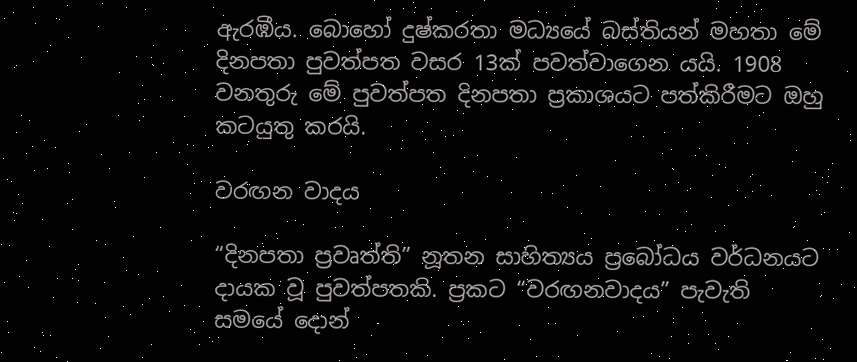ඇරඹීය. බොහෝ දුෂ්කරතා මධ්‍යයේ බස්තියන් මහතා මේ දිනපතා පුවත්පත වසර 13ක් පවත්වාගෙන යයි. 1908 වනතුරු මේ පුවත්පත දිනපතා ප්‍රකාශයට පත්කිරීමට ඔහු කටයුතු කරයි.

වරඟන වාදය

“දිනපතා ප්‍රවෘත්ති” නූතන සාහිත්‍යය ප්‍රබෝධය වර්ධනයට දායක වූ පුවත්පතකි. ප්‍රකට “වරඟනවාදය” පැවැති සමයේ දොන්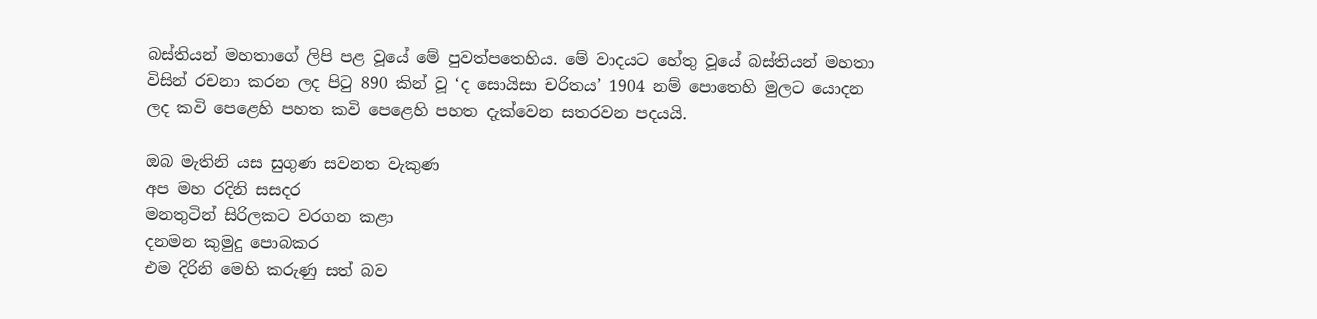බස්තියන් මහතාගේ ලිපි පළ වූයේ මේ පුවත්පතෙහිය. මේ වාදයට ‍හේතු වූයේ බස්තියන් මහතා විසින් රචනා කරන ලද පිටු 890 කින් වූ ‘ද සොයිසා චරිතය’ 1904 නම් පොතෙහි මුලට යොදන ලද කවි පෙළෙහි පහත කවි පෙළෙහි පහත දැක්වෙන සතරවන පදයයි.

ඔබ මැතිනි යස සුගුණ සවනත වැකුණ
අප මහ රදිනි සසදර
මනතුටින් සිරිලකට වරගන කළා
දනමන කුමුදු පොබකර
එම දිරිනි මෙහි කරුණු සත් බව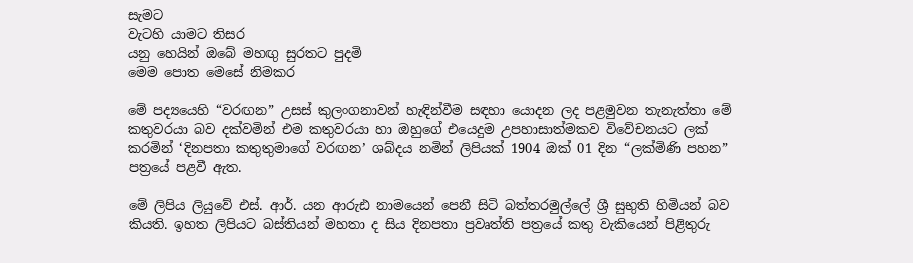සැමට
වැටහි යාමට තිසර
යනු හෙයින් ඔබේ මහඟු සුරතට පුදමි
මෙම පොත මෙසේ නිමකර

මේ පද්‍යයෙහි “වරඟන” උසස් කුලංගනාවන් හැඳින්වීම සඳහා යොදන ලද පළමුවන තැනැත්තා මේ කතුවරයා බව දක්වමින් එම කතුවරයා හා ඔහුගේ එයෙදුම උපහාසාත්මකව විවේචනයට ලක් කරමින් ‘දිනපතා කතුතුමාගේ වරඟන’ ශබ්දය නමින් ලිපියක් 1904 ඔක් 01 දින “ලක්මිණි පහන” පත්‍රයේ පළවී ඇත.

මේ ලිපිය ලියුවේ එස්. ආර්. යන ආරුඪ නාමයෙන් පෙනී සිටි බත්තරමුල්ලේ ශ්‍රී සුභුති හිමියන් බව කියති. ඉහත ලිපියට බස්තියන් මහතා ද සිය දිනපතා ප්‍රවෘත්ති පත්‍රයේ කතු වැකියෙන් පිළිතුරු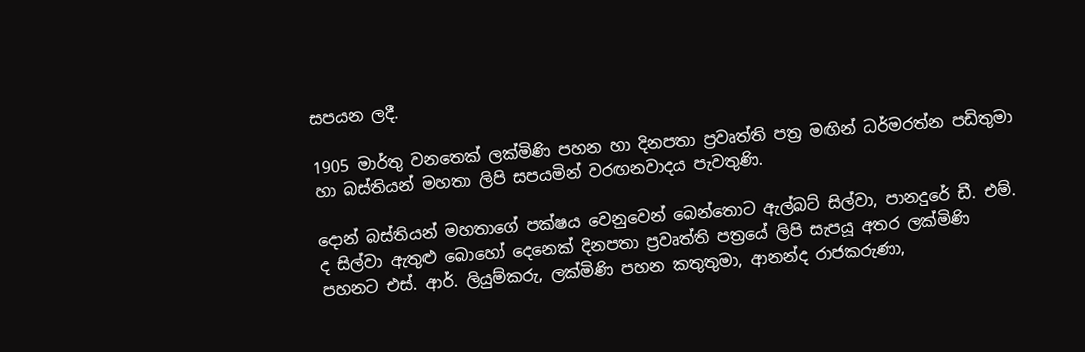සපයන ලදී.

1905 මාර්තු වනතෙක් ලක්මිණි පහන හා දිනපතා ප්‍රවෘත්ති පත්‍ර මඟින් ධර්මරත්න පඩිතුමා හා බස්තියන් මහතා ලිපි සපයමින් වරඟනවාදය පැවතුණි.

දොන් බස්තියන් මහතාගේ පක්ෂය වෙනුවෙන් බෙන්තොට ඇල්බට් සිල්වා, පානදුරේ ඩී. එම්. ද සිල්වා ඇතුළු බොහෝ දෙනෙක් දිනපතා ප්‍රවෘත්ති පත්‍රයේ ලිපි සැපයූ අතර ලක්මිණි පහනට එස්. ආර්. ලියුම්කරු, ලක්මිණි පහන කතුතුමා, ආනන්ද රාජකරුණා,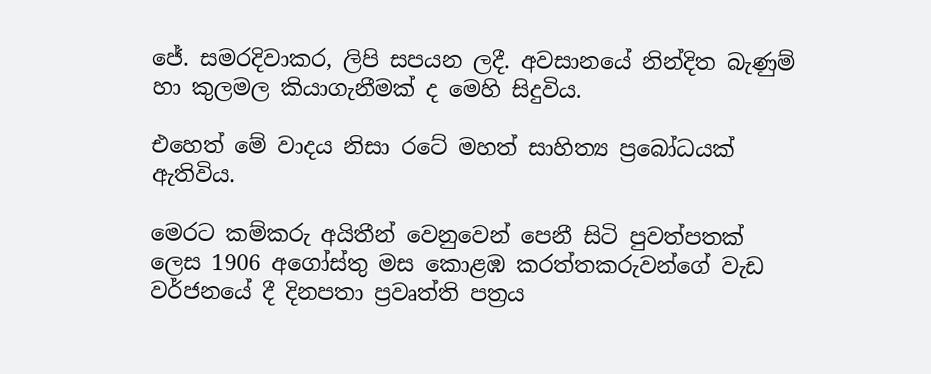ජේ. සමරදිවාකර, ලිපි සපයන ලදී. අවසානයේ නින්දිත බැණුම් හා කුලමල කියාගැනීමක් ද මෙහි සිදුවිය.

එ‍හෙත් මේ වාදය නිසා රටේ මහත් සාහිත්‍ය ප්‍රබෝධයක් ඇතිවිය.

මෙරට කම්කරු අයිතීන් වෙනුවෙන් පෙනී සිටි පුවත්පතක් ලෙස 1906 අගෝස්තු මස කොළඹ කරත්තකරුවන්ගේ වැඩ වර්ජනයේ දී දිනපතා ප්‍රවෘත්ති පත්‍රය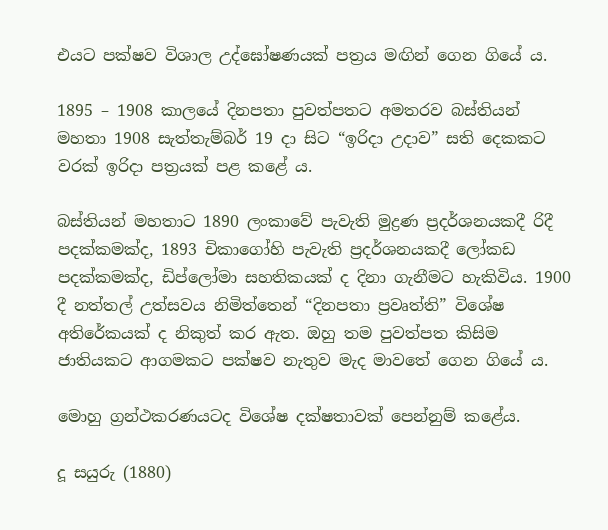එයට පක්ෂව විශාල උද්ඝෝෂණයක් පත්‍රය මඟින් ගෙන ගියේ ය.

1895 – 1908 කාලයේ දිනපතා පුවත්පතට අමතරව බස්තියන් මහතා 1908 සැත්තැම්බර් 19 දා සිට “ඉරිදා උදාව” සති දෙකකට වරක් ඉරිදා පත්‍රයක් පළ කළේ ය.

බස්තියන් මහතාට 1890 ලංකාවේ පැවැති මුද්‍රණ ප්‍රදර්ශනයකදී රිදී පදක්කමක්ද, 1893 චිකාගෝහි පැවැති ප්‍රදර්ශනයකදී ලෝකඩ පදක්කමක්ද, ඩිප්ලෝමා සහතිකයක් ද දිනා ගැනීමට හැකිවිය. 1900 දී නත්තල් උත්සවය නිමිත්තෙන් “දිනපතා ප්‍රවෘත්ති” විශේෂ අතිරේකයක් ද නිකුත් කර ඇත. ඔහු තම පුවත්පත කිසිම ජාතියකට ආගමකට පක්ෂව නැතුව මැද මාවතේ ගෙන ගියේ ය.

මොහු ග්‍රන්ථකරණයටද විශේෂ දක්ෂතාවක් පෙන්නුම් කළේය.

දූ සයුරු (1880)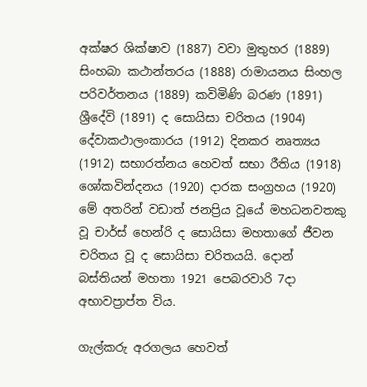අක්ෂර ශික්ෂාව (1887) වවා මුතුහර (1889) සිංහබා කථාන්තරය (1888) රාමායනය සිංහල පරිවර්තනය (1889) කවිමිණි බරණ (1891) ශ්‍රීදේවි (1891) ද සොයිසා චරිතය (1904) දේවාකථාලංකාරය (1912) දිනකර නෘත්‍යය (1912) සභාරත්නය හෙවත් සභා රීතිය (1918) ශෝකවින්දනය (1920) දාරක සංග්‍රහය (1920) මේ අතරින් වඩාත් ජනප්‍රිය වූයේ මහධනවතකු වූ චාර්ස් හෙන්රි ද සොයිසා මහතාගේ ජීවන චරිතය වූ ද සොයිසා චරිතයයි. දොන් බස්තියන් මහතා 1921 පෙබරවාරි 7දා අභාවප්‍රාප්ත විය.

ගැල්කරු අරගලය හෙවත්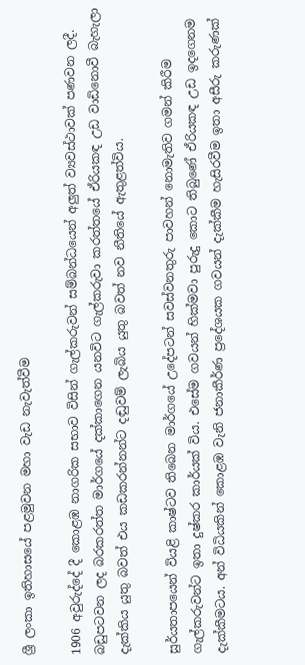ශ්‍රී ලංකා ඉතිහාසයේ පළමුවන මහා වැඩ නැවැත්වීම

1906 අවුරුද්දේ දී කොළඹ නාගරික සභාව විසින් ගැල්කරුවන් සම්බන්ධයෙන් අලුත් ව්‍යවස්ථාවක් පණවන ලදී. බඩුපටවන ලද බරකරත්ත මාර්ගයේ දක්කාගෙන යනවිට ගැල්කරුවා කරත්තයේ ඒරියකඳ උඩ වාඩිනොවී බැහැලා දැක්කිය යුතු බවත් එය කඩකරන්නන්ට දඬුවම් ලැබිය යුතු බවත් නව නීතියේ ඇතුළත්විය.

සුර්යතාපයෙන් වියළි කාෂ්ටව තිබෙන මාර්ගයේ උදේපටන් සවස්වනතුරු පාවහන් නොමැතිව ගමන් කිරීම ගැල්කරුවන්ට ඉතා දුෂ්කර කාර්යක් විය. එසේම ගවයන් හික්මවා පුරුදු කොට තිබුණේ ඒරියකඳ උඩ ඉදගෙනම දැක්කීමටය. අන් විධියකින් කොළඹ වැනි ජනාකීර්ණ ප්‍රදේශයක ගවයන් දැක්කීම හැසිරවීම ඉතා අසීරු කරුණක්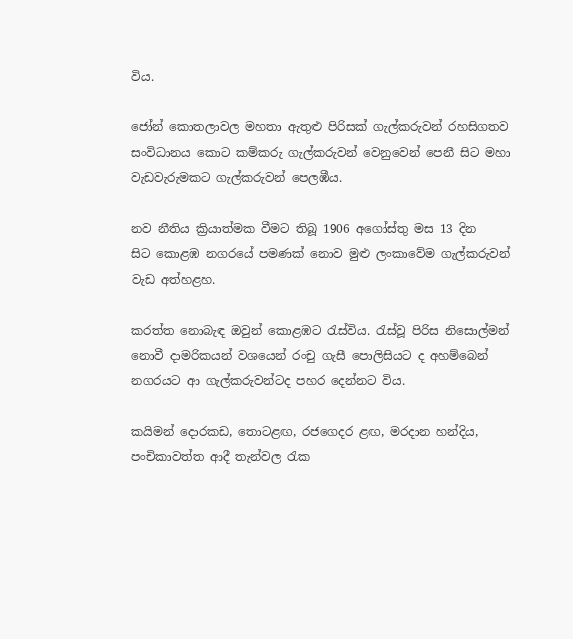විය.

ජෝන් කොතලාවල මහතා ඇතුළු පිරිසක් ගැල්කරුවන් රහසිගතව සංවිධානය කොට කම්කරු ගැල්කරුවන් වෙනුවෙන් පෙනී සිට මහා වැඩවැරුමකට ගැල්කරුවන් පෙලඹීය.

නව නීතිය ක්‍රියාත්මක වීමට තිබූ 1906 අගෝස්තු මස 13 දින සිට ‍කොළඹ නගරයේ පමණක් නොව මුළු ලංකාවේම ගැල්කරුවන් වැඩ අත්හළහ.

කරත්ත නොබැඳ ඔවුන් කොළඹට රැස්විය. රැස්වූ පිරිස නිසොල්මන් නොවී දාමරිකයන් වශයෙන් රංචු ගැසී පොලිසියට ද අහම්බෙන් නගරයට ආ ගැල්කරුවන්ටද පහර දෙන්නට විය.

කයිමන් දොරකඩ, තොටළඟ, රජගෙදර ළඟ, මරදාන හන්දිය, පංචිකාවත්ත ආදී තැන්වල රැක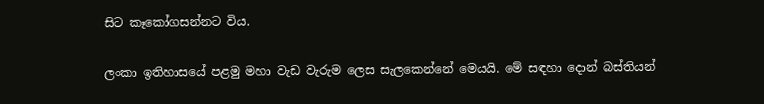සිට කෑකෝගසන්නට විය.

ලංකා ඉතිහාසයේ පළමු මහා වැඩ වැරුම ලෙස සැලකෙන්නේ මෙයයි. මේ සඳහා දොන් බස්තියන්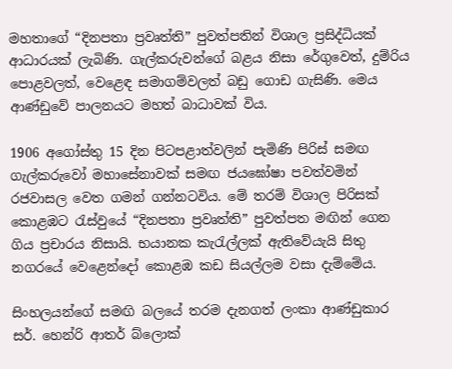මහතාගේ “දිනපතා ප්‍රවෘත්ති” පුවත්පතින් විශාල ප්‍රසිද්ධියක් ආධාරයක් ලැබිණි. ගැල්කරුවන්ගේ බළය නිසා රේගුවෙත්, දුම්රිය පොළවලත්, වෙළෙඳ සමාගම්වලත් බඩු ගොඩ ගැසිණි. මෙය ආණ්ඩුවේ පාලනයට මහත් බාධාවක් විය.

1906 අ‍ගෝස්තු 15 දින පිටපළාත්වලින් පැමිණි පිරිස් සමඟ ගැල්කරුවෝ මහාසේනාවක් සමඟ ජයඝෝෂා පවත්වමින් රජවාසල වෙත ගමන් ගන්නටවිය. මේ තරම් විශාල පිරිසක් කොළඹට රැස්වුයේ “දිනපතා ප්‍රවෘත්ති” පුවත්පත මඟින් ගෙන ගිය ප්‍රචාරය නිසායි. භයානක කැරැල්ලක් ඇතිවේයැයි සිතු නගරයේ වෙළෙන්දෝ කොළඹ කඩ සියල්ලම වසා දැම්මේය.

සිංහලයන්ගේ සමඟි බලයේ තරම දැනගත් ලංකා ආණ්ඩුකාර සර්. හෙන්රි ආතර් බ්ලොක්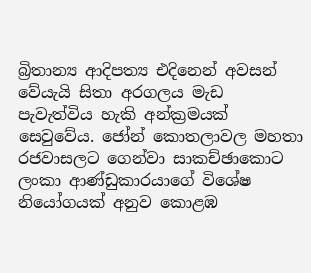බ්‍රිතාන්‍ය ආදිපත්‍ය එදිනෙන් අවසන් වේයැයි සිතා අරගලය මැඩ පැවැත්විය හැකි අන්ක්‍රමයක් සෙවුවේය. ජෝන් කොතලාවල මහතා රජවාසලට ගෙන්වා සාකච්ඡාකොට ලංකා ආණ්ඩුකාරයාගේ විශේෂ නියෝගයක් අනුව කොළඹ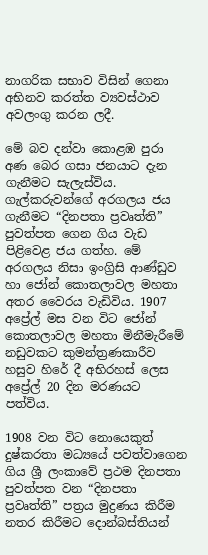නාගරික සභාව විසින් ගෙනා අභිනව කරත්ත ව්‍යවස්ථාව අවලංගු කරන ලදී.

මේ බව දන්වා කොළඹ පුරා අණ බෙර ගසා ජනයාට දැන ගැනීමට සැලැස්විය. ගැල්කරුවන්ගේ අරගලය ජය ගැනීමට “දිනපතා ප්‍රවෘත්ති” පුවත්පත ගෙන ගිය වැඩ පිළිවෙළ ජය ගත්හ. මේ අරගලය නිසා ඉංග්‍රිසි ආණ්ඩුව හා ජෝන් කොතලාවල මහතා අතර වෛරය වැඩිවිය. 1907 අප්‍රේල් මස වන විට ජෝන් කොතලාවල මහතා මිනීමැරීමේ නඩුවකට කුමන්ත්‍රණකාරීව හසුව හිරේ දී අභිරහස් ලෙස අප්‍රේල් 20 දින මරණයට පත්විය.

1908 වන විට නොයෙකුත් දුෂ්කරතා මධ්‍යයේ පවත්වාගෙන ගිය ශ්‍රී ලංකාවේ ප්‍රථම දිනපතා පුවත්පත වන “දිනපතා ප්‍රවෘත්ති” පත්‍රය මුද්‍රණය කිරීම නතර කිරීමට දොන්බස්තියන්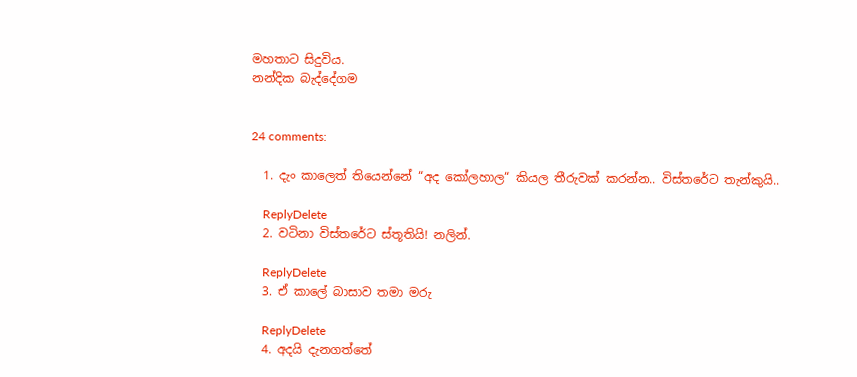මහතාට සිදුවිය.
නන්දික බැද්දේගම


24 comments:

  1. දැං කාලෙත් තියෙන්නේ “අද කෝලහාල“ කියල තීරුවක් කරන්න.. විස්තරේට තැන්කුයි..

    ReplyDelete
  2. වටිනා විස්තරේට ස්තූතියි! නලින්.

    ReplyDelete
  3. ඒ කාලේ බාසාව තමා මරු

    ReplyDelete
  4. අදයි දැනගත්තේ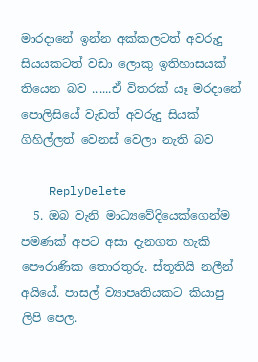මාරදානේ ඉන්න අක්කලටත් අවරුදු සියයකටත් වඩා ලොකු ඉතිහාසයක් තියෙන බව ......ඒ විතරක් යෑ මරදානේ පොලිසියේ වැඩත් අවරුදු සියක් ගිහිල්ලත් වෙනස් වෙලා නැති බව

    ReplyDelete
  5. ඔබ වැනි මාධ්‍යවේදියෙක්ගෙන්ම පමණක් අපට අසා දැනගත හැකි පෞරාණික තොරතුරු. ස්තූතියි නලීන් අයියේ. පාසල් ව්‍යාපෘතියකට කියාපු ලිපි පෙල.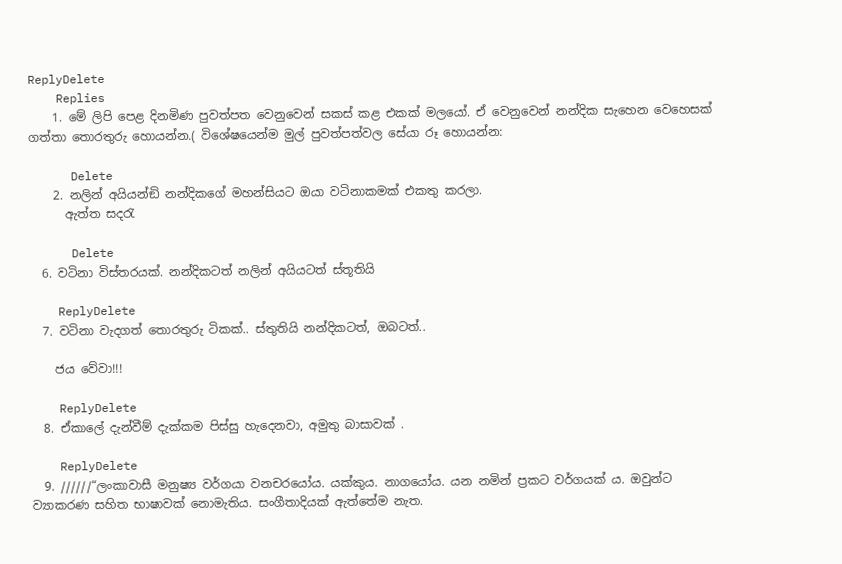ReplyDelete
    Replies
    1. මේ ලිපි පෙළ දිනමිණ පුවත්පත වෙනුවෙන් සකස් කළ එකක් මලයෝ. ඒ වෙනුවෙන් නන්දික සැහෙන වෙහෙසක් ගත්තා තොරතුරු හොයන්න.( විශේෂයෙන්ම මුල් පුවත්පත්වල සේයා රූ හොයන්න:

      Delete
    2. නලින් අයියන්ඞි නන්දිකගේ මහන්සියට ඔයා වටිනාකමක් එකතු කරලා.
      ඇත්ත සදරැ

      Delete
  6. වටිනා විස්තරයක්. නන්දිකටත් නලින් අයියටත් ස්තූතියි

    ReplyDelete
  7. වටිනා වැදගත් තොරතුරු ටිකක්.. ස්තුතියි නන්දිකටත්, ඔබටත්..

    ජය වේවා!!!

    ReplyDelete
  8. ඒකාලේ දැන්වීම් දැක්කම පිස්සු හැදෙනවා, අමුතු බාසාවක් .

    ReplyDelete
  9. //////“ලංකාවාසී මනුෂ්‍ය වර්ගයා වනචරයෝය. යක්කුය. නාගයෝය. යන නමින් ප්‍රකට වර්ගයක් ය. ඔවුන්ට ව්‍යාකරණ සහිත භාෂාවක් නොමැතිය. සංගීතාදියක් ඇත්තේම නැත.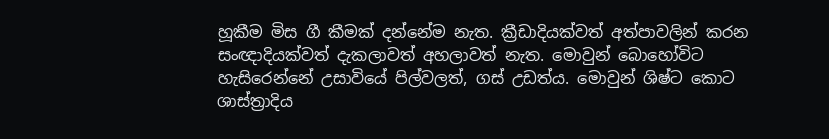හූකීම මිස ගී කීමක් දන්නේම නැත. ක්‍රීඩාදියක්වත් අත්පාවලින් කරන සංඥාදියක්වත් දැකලාවත් අහලාවත් නැත. මොවුන් බොහෝවිට හැසිරෙන්නේ උසාවියේ පිල්වලත්, ගස් උඩත්ය. මොවුන් ශිෂ්ට කොට ශාස්ත්‍රාදිය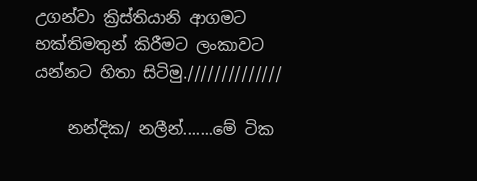උගන්වා ක්‍රිස්තියානි ආගමට භක්තිමතුන් කිරීමට ලංකාවට යන්නට හිතා සිටිමු.//////////////

    නන්දික/ නලීන්.......මේ ටික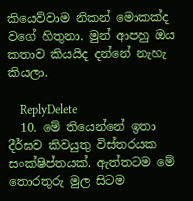කියෙව්වාම නිකන් මොකක්ද වගේ හිතුනා. මුන් ආපහු ඔය කතාව කියයිද දන්නේ නැහැ කියලා.

    ReplyDelete
  10. මේ තියෙන්නේ ඉතා දීර්ඝව කිවයුතු විස්තරයක සංක්ෂිප්තයක්. ඇත්තටම මේ තොරතුරු මුල සිටම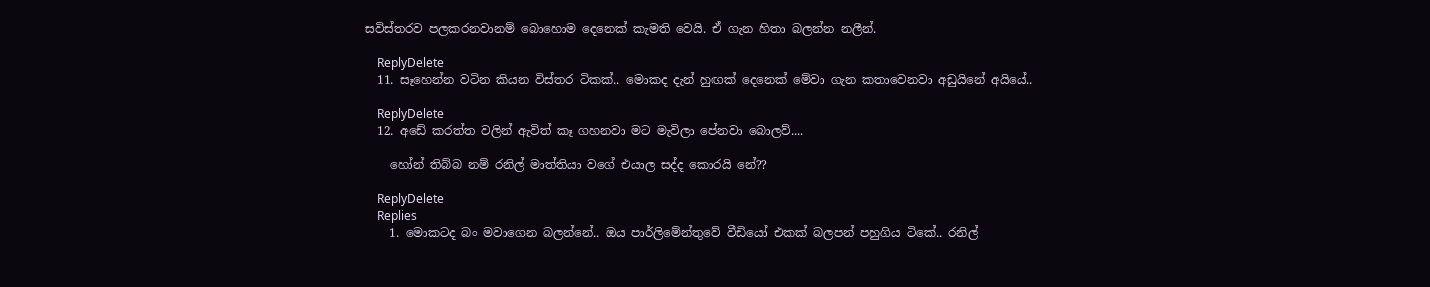සවිස්තරව පලකරනවානම් බොහොම දෙනෙක් කැමති වෙයි. ඒ ගැන හිතා බලන්න නලීන්.

    ReplyDelete
  11. සෑහෙන්න වටින කියන විස්තර ටිකක්.. මොකද දැන් හුඟක් දෙනෙක් මේවා ගැන කතාවෙනවා අඩුයිනේ අයියේ..

    ReplyDelete
  12. අඩේ කරත්ත වලින් ඇවිත් කෑ ගහනවා මට මැවිලා පේනවා බොලව්....

    හෝන් තිබ්බ නම් රනිල් මාත්තියා වගේ එයාල සද්ද කොරයි නේ??

    ReplyDelete
    Replies
    1. මොකටද බං මවාගෙන බලන්නේ.. ඔය පාර්ලිමේන්තුවේ වීඩියෝ එකක් බලපන් පහුගිය ටිකේ.. රනිල්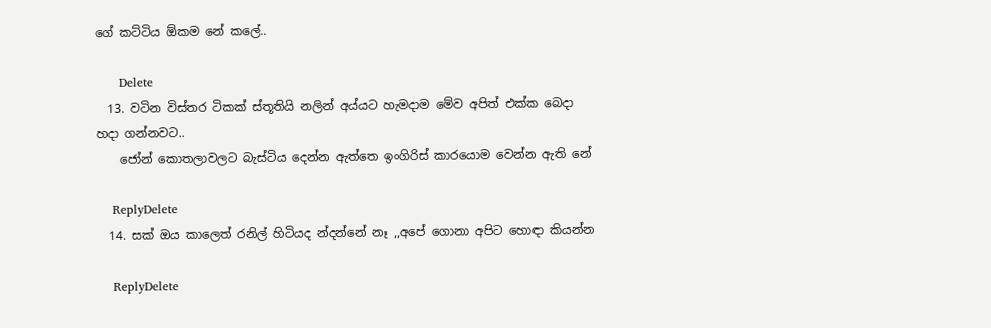ගේ කට්ටිය ඕකම නේ කලේ..

      Delete
  13. වටින විස්තර ටිකක් ස්තූතියි නලින් අය්යට හැමදාම මේව අපිත් එක්ක බෙදා හදා ගන්නවට..
    ජෝන් කොතලාවලට බැස්ටිය දෙන්න ඇත්තෙ ඉංගිරිස් කාරයොම වෙන්න ඇති නේ

    ReplyDelete
  14. සක් ඔය කාලෙත් රනිල් හිටියද න්දන්නේ නෑ ,,අපේ ගොනා අපිට හොඳා කියන්න

    ReplyDelete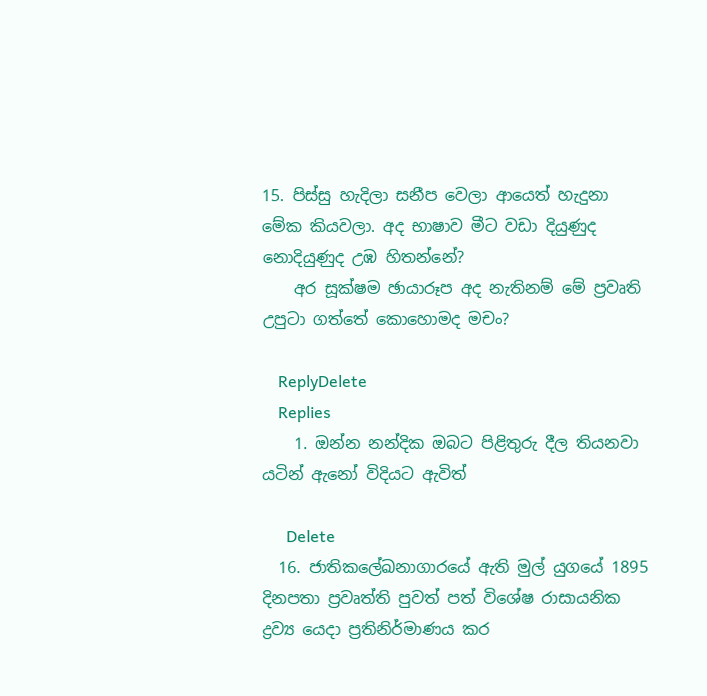15. පිස්සු හැදිලා සනීප වෙලා ආයෙත් හැදුනා මේක කියවලා. අද භාෂාව මීට වඩා දියුණුද නොදියුණුද උඹ හිතන්නේ?
    අර සූක්ෂම ඡායාරූප අද නැතිනම් මේ ප්‍රවෘති උපුටා ගත්තේ කොහොමද මචං?

    ReplyDelete
    Replies
    1. ඔන්න නන්දික ඔබට පිළිතුරු දීල තියනවා යටින් ඇනෝ විදියට ඇවිත්

      Delete
  16. ජාතිකලේඛනාගාරයේ ඇති මුල් යුගයේ 1895 දිනපතා ප්‍රවෘත්ති පුවත් පත් විශේෂ රාසායනික ද්‍රව්‍ය යෙදා ප්‍රතිනිර්මාණය කර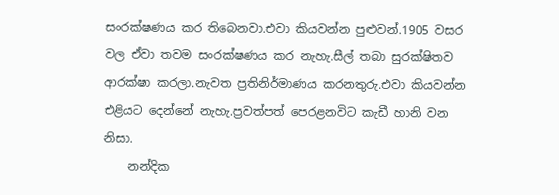සංරක්ෂණය කර ති‍බෙනවා.එවා කියවන්න පුළුවන්.1905 වසර වල ඒවා තවම සංරක්ෂණය කර නැහැ.සීල් තබා සුරක්ෂිතව ආරක්ෂා කරලා.නැවත ප්‍රතිනිර්මාණය කරනතුරු.එවා කියවන්න එළියට දෙන්නේ නැහැ.ප්‍රවත්පත් පෙරළනවිට කැඩී හානි වන නිසා.
    නන්දික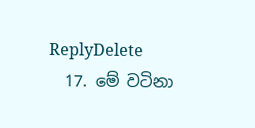ReplyDelete
  17. මේ වටිනා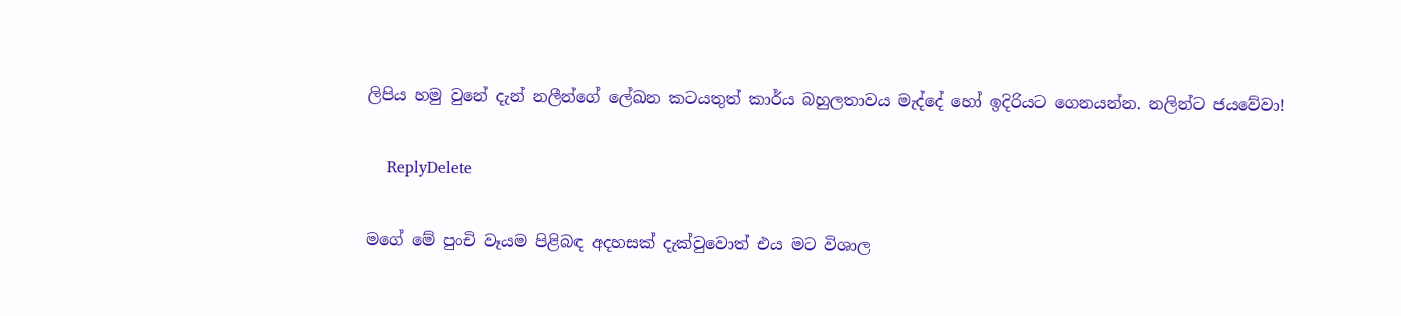ලිපිය හමු වුනේ දැන් නලීන්ගේ ලේඛන කටයතුත් කාර්ය බහුලතාවය මැද්දේ හෝ ඉදිරියට ගෙනයන්න. නලින්ට ජයවේවා!

    ReplyDelete

මගේ මේ පුංචි වෑයම පිළිබඳ අදහසක් දැක්වුවොත් එය මට විශාල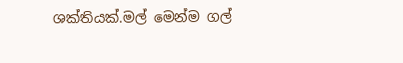ශක්තියක්.මල් මෙන්ම ගල්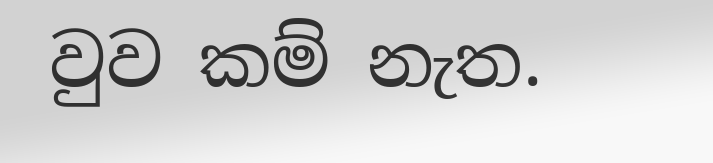වුව කම් නැත.